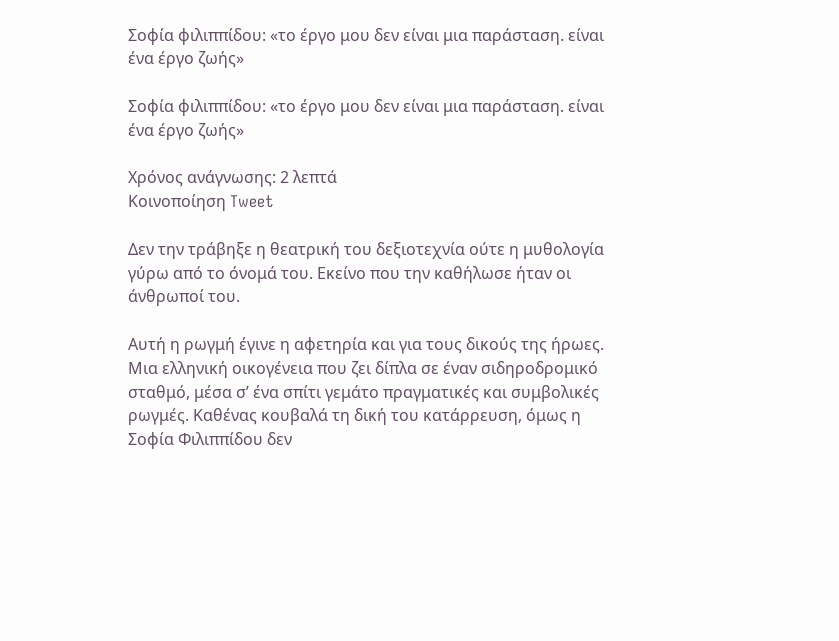Σοφία φιλιππίδου: «το έργο μου δεν είναι μια παράσταση. είναι ένα έργο ζωής»

Σοφία φιλιππίδου: «το έργο μου δεν είναι μια παράσταση. είναι ένα έργο ζωής»

Χρόνος ανάγνωσης: 2 λεπτά
Κοινοποίηση Tweet

Δεν την τράβηξε η θεατρική του δεξιοτεχνία ούτε η μυθολογία γύρω από το όνομά του. Εκείνο που την καθήλωσε ήταν οι άνθρωποί του.

Αυτή η ρωγμή έγινε η αφετηρία και για τους δικούς της ήρωες. Μια ελληνική οικογένεια που ζει δίπλα σε έναν σιδηροδρομικό σταθμό, μέσα σ’ ένα σπίτι γεμάτο πραγματικές και συμβολικές ρωγμές. Καθένας κουβαλά τη δική του κατάρρευση, όμως η Σοφία Φιλιππίδου δεν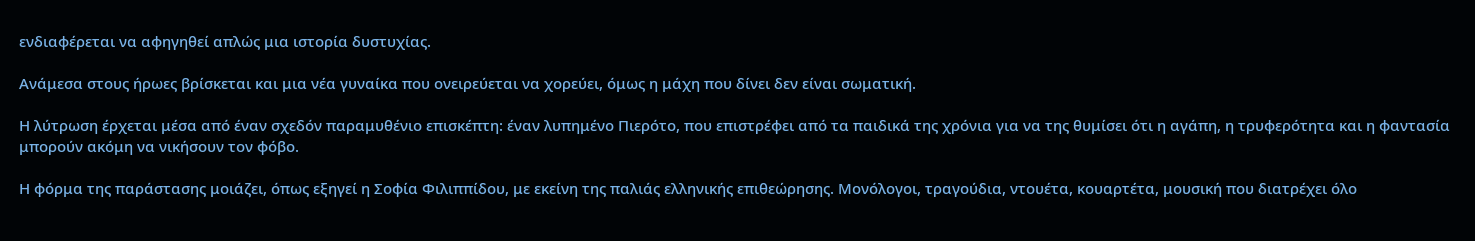ενδιαφέρεται να αφηγηθεί απλώς μια ιστορία δυστυχίας.

Ανάμεσα στους ήρωες βρίσκεται και μια νέα γυναίκα που ονειρεύεται να χορεύει, όμως η μάχη που δίνει δεν είναι σωματική.

Η λύτρωση έρχεται μέσα από έναν σχεδόν παραμυθένιο επισκέπτη: έναν λυπημένο Πιερότο, που επιστρέφει από τα παιδικά της χρόνια για να της θυμίσει ότι η αγάπη, η τρυφερότητα και η φαντασία μπορούν ακόμη να νικήσουν τον φόβο.

Η φόρμα της παράστασης μοιάζει, όπως εξηγεί η Σοφία Φιλιππίδου, με εκείνη της παλιάς ελληνικής επιθεώρησης. Μονόλογοι, τραγούδια, ντουέτα, κουαρτέτα, μουσική που διατρέχει όλο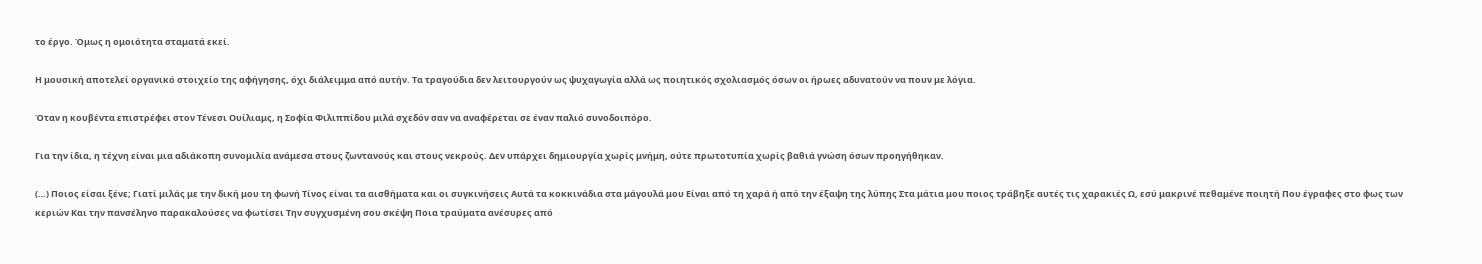το έργο. Όμως η ομοιότητα σταματά εκεί.

Η μουσική αποτελεί οργανικό στοιχείο της αφήγησης, όχι διάλειμμα από αυτήν. Τα τραγούδια δεν λειτουργούν ως ψυχαγωγία αλλά ως ποιητικός σχολιασμός όσων οι ήρωες αδυνατούν να πουν με λόγια.

Όταν η κουβέντα επιστρέφει στον Τένεσι Ουίλιαμς, η Σοφία Φιλιππίδου μιλά σχεδόν σαν να αναφέρεται σε έναν παλιό συνοδοιπόρο.

Για την ίδια, η τέχνη είναι μια αδιάκοπη συνομιλία ανάμεσα στους ζωντανούς και στους νεκρούς. Δεν υπάρχει δημιουργία χωρίς μνήμη, ούτε πρωτοτυπία χωρίς βαθιά γνώση όσων προηγήθηκαν.

(…) Ποιος είσαι ξένε; Γιατί μιλάς με την δική μου τη φωνή Τίνος είναι τα αισθήματα και οι συγκινήσεις Αυτά τα κοκκινάδια στα μάγουλά μου Είναι από τη χαρά ή από την έξαψη της λύπης Στα μάτια μου ποιος τράβηξε αυτές τις χαρακιές Ω, εσύ μακρινέ πεθαμένε ποιητή Που έγραφες στο φως των κεριών Και την πανσέληνο παρακαλούσες να φωτίσει Την συγχυσμένη σου σκέψη Ποια τραύματα ανέσυρες από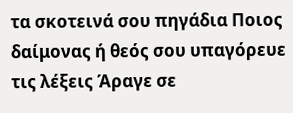τα σκοτεινά σου πηγάδια Ποιος δαίμονας ή θεός σου υπαγόρευε τις λέξεις Άραγε σε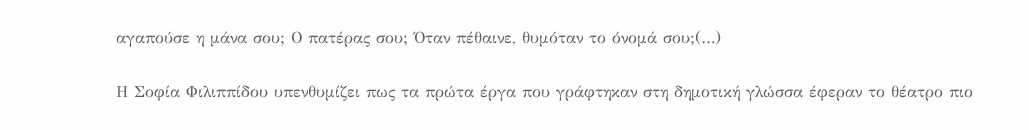αγαπούσε η μάνα σου; Ο πατέρας σου; Όταν πέθαινε, θυμόταν το όνομά σου;(…)

Η Σοφία Φιλιππίδου υπενθυμίζει πως τα πρώτα έργα που γράφτηκαν στη δημοτική γλώσσα έφεραν το θέατρο πιο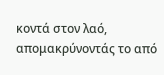κοντά στον λαό, απομακρύνοντάς το από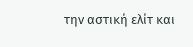την αστική ελίτ και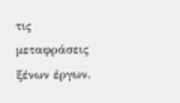τις μεταφράσεις ξένων έργων.